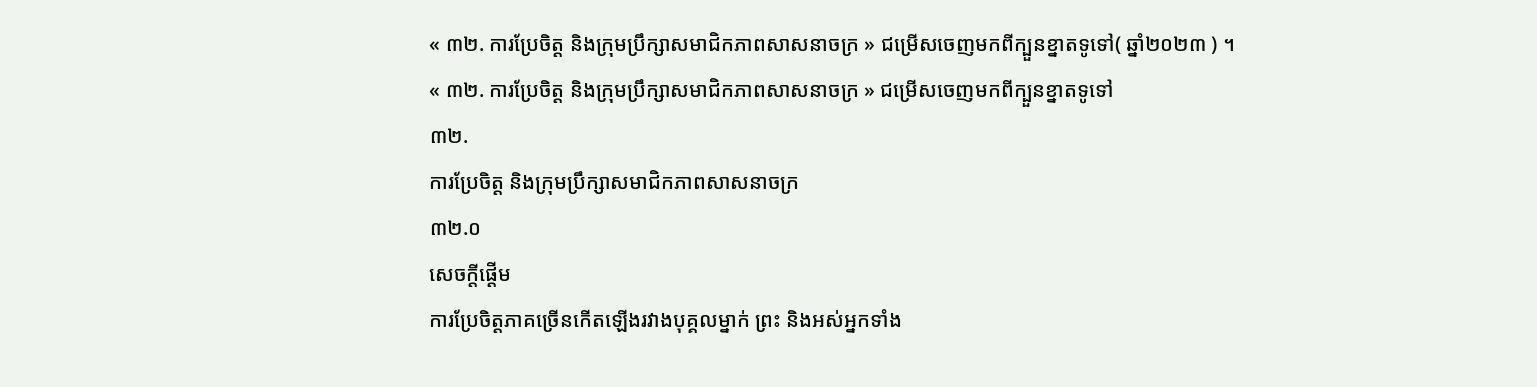« ៣២. ការប្រែចិត្ត និងក្រុមប្រឹក្សាសមាជិកភាពសាសនាចក្រ » ជម្រើសចេញមកពីក្បួនខ្នាតទូទៅ( ឆ្នាំ២០២៣ ) ។
« ៣២. ការប្រែចិត្ត និងក្រុមប្រឹក្សាសមាជិកភាពសាសនាចក្រ » ជម្រើសចេញមកពីក្បួនខ្នាតទូទៅ
៣២.
ការប្រែចិត្ត និងក្រុមប្រឹក្សាសមាជិកភាពសាសនាចក្រ
៣២.០
សេចក្តីផ្ដើម
ការប្រែចិត្តភាគច្រើនកើតឡើងរវាងបុគ្គលម្នាក់ ព្រះ និងអស់អ្នកទាំង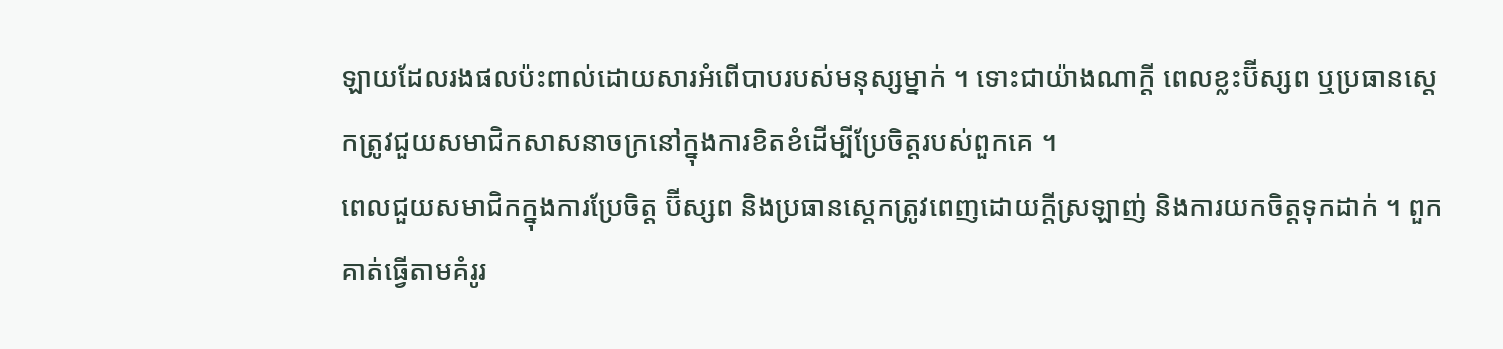ឡាយដែលរងផលប៉ះពាល់ដោយសារអំពើបាបរបស់មនុស្សម្នាក់ ។ ទោះជាយ៉ាងណាក្ដី ពេលខ្លះប៊ីស្សព ឬប្រធានស្ដេកត្រូវជួយសមាជិកសាសនាចក្រនៅក្នុងការខិតខំដើម្បីប្រែចិត្តរបស់ពួកគេ ។
ពេលជួយសមាជិកក្នុងការប្រែចិត្ត ប៊ីស្សព និងប្រធានស្តេកត្រូវពេញដោយក្ដីស្រឡាញ់ និងការយកចិត្តទុកដាក់ ។ ពួកគាត់ធ្វើតាមគំរូរ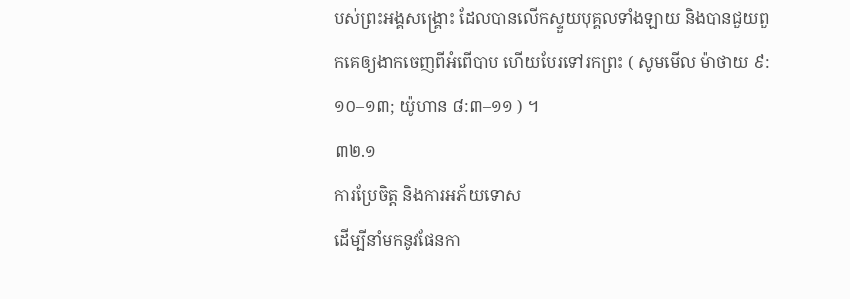បស់ព្រះអង្គសង្គ្រោះ ដែលបានលើកស្ទួយបុគ្គលទាំងឡាយ និងបានជួយពួកគេឲ្យងាកចេញពីអំពើបាប ហើយបែរទៅរកព្រះ ( សូមមើល ម៉ាថាយ ៩:១០–១៣; យ៉ូហាន ៨:៣–១១ ) ។
៣២.១
ការប្រែចិត្ត និងការអភ័យទោស
ដើម្បីនាំមកនូវផែនកា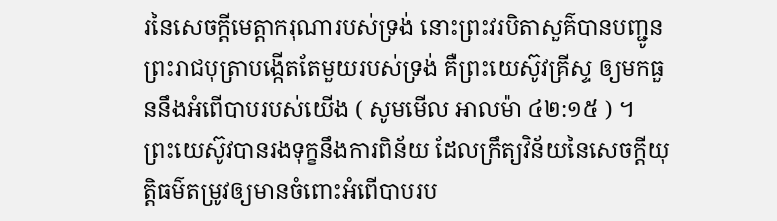រនៃសេចក្ដីមេត្តាករុណារបស់ទ្រង់ នោះព្រះវរបិតាសួគ៌បានបញ្ជូនព្រះរាជបុត្រាបង្កើតតែមួយរបស់ទ្រង់ គឺព្រះយេស៊ូវគ្រីស្ទ ឲ្យមកធួននឹងអំពើបាបរបស់យើង ( សូមមើល អាលម៉ា ៤២:១៥ ) ។ ព្រះយេស៊ូវបានរងទុក្ខនឹងការពិន័យ ដែលក្រឹត្យវិន័យនៃសេចក្ដីយុត្តិធម៌តម្រូវឲ្យមានចំពោះអំពើបាបរប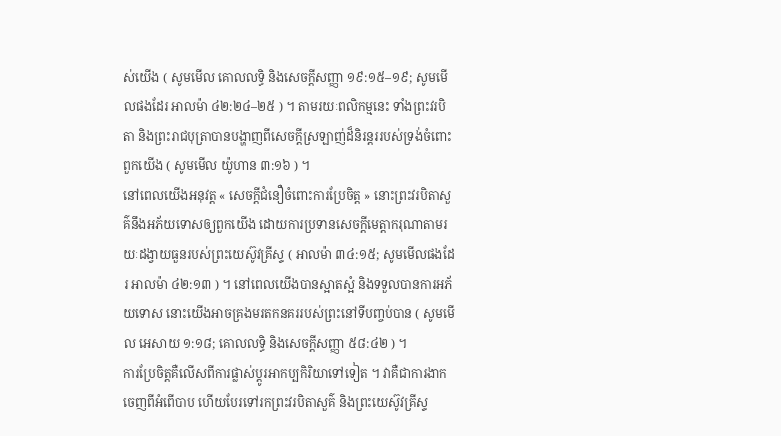ស់យើង ( សូមមើល គោលលទ្ធិ និងសេចក្ដីសញ្ញា ១៩:១៥–១៩; សូមមើលផងដែរ អាលម៉ា ៤២:២៤–២៥ ) ។ តាមរយៈពលិកម្មនេះ ទាំងព្រះវរបិតា និងព្រះរាជបុត្រាបានបង្ហាញពីសេចក្ដីស្រឡាញ់ដ៏និរន្ដររបស់ទ្រង់ចំពោះពួកយើង ( សូមមើល យ៉ូហាន ៣:១៦ ) ។
នៅពេលយើងអនុវត្ត « សេចក្តីជំនឿចំពោះការប្រែចិត្ត » នោះព្រះវរបិតាសួគ៌នឹងអភ័យទោសឲ្យពួកយើង ដោយការប្រទានសេចក្តីមេត្តាករុណាតាមរយៈដង្វាយធួនរបស់ព្រះយេស៊ូវគ្រីស្ទ ( អាលម៉ា ៣៤:១៥; សូមមើលផងដែរ អាលម៉ា ៤២:១៣ ) ។ នៅពេលយើងបានស្អាតស្អំ និងទទួលបានការអភ័យទោស នោះយើងអាចគ្រងមរតកនគររបស់ព្រះនៅទីបញ្ចប់បាន ( សូមមើល អេសាយ ១:១៨; គោលលទ្ធិ និងសេចក្ដីសញ្ញា ៥៨:៤២ ) ។
ការប្រែចិត្តគឺលើសពីការផ្លាស់ប្ដូរអាកប្បកិរិយាទៅទៀត ។ វាគឺជាការងាកចេញពីអំពើបាប ហើយបែរទៅរកព្រះវរបិតាសួគ៌ និងព្រះយេស៊ូវគ្រីស្ទ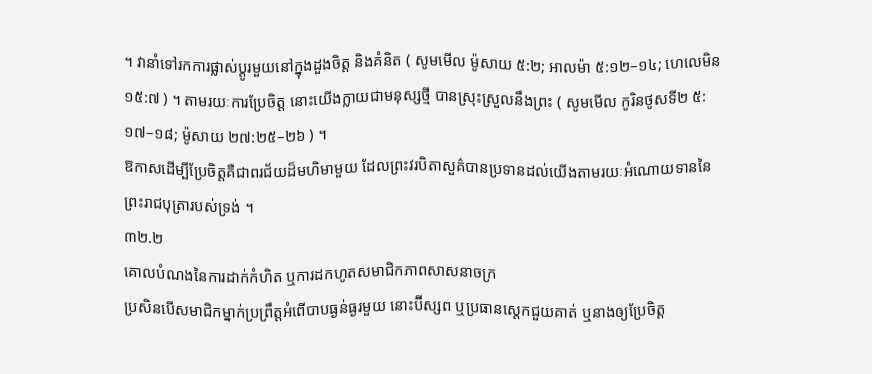។ វានាំទៅរកការផ្លាស់ប្ដូរមួយនៅក្នុងដួងចិត្ត និងគំនិត ( សូមមើល ម៉ូសាយ ៥:២; អាលម៉ា ៥:១២–១៤; ហេលេមិន ១៥:៧ ) ។ តាមរយៈការប្រែចិត្ត នោះយើងក្លាយជាមនុស្សថ្មី បានស្រុះស្រួលនឹងព្រះ ( សូមមើល កូរិនថូសទី២ ៥:១៧–១៨; ម៉ូសាយ ២៧:២៥–២៦ ) ។
ឱកាសដើម្បីប្រែចិត្តគឺជាពរជ័យដ៏មហិមាមួយ ដែលព្រះវរបិតាសួគ៌បានប្រទានដល់យើងតាមរយៈអំណោយទាននៃព្រះរាជបុត្រារបស់ទ្រង់ ។
៣២.២
គោលបំណងនៃការដាក់កំហិត ឬការដកហូតសមាជិកភាពសាសនាចក្រ
ប្រសិនបើសមាជិកម្នាក់ប្រព្រឹត្តអំពើបាបធ្ងន់ធ្ងរមួយ នោះប៊ីស្សព ឬប្រធានស្តេកជួយគាត់ ឬនាងឲ្យប្រែចិត្ត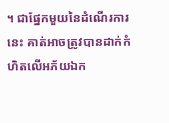។ ជាផ្នែកមួយនៃដំណើរការនេះ គាត់អាចត្រូវបានដាក់កំហិតលើអភ័យឯក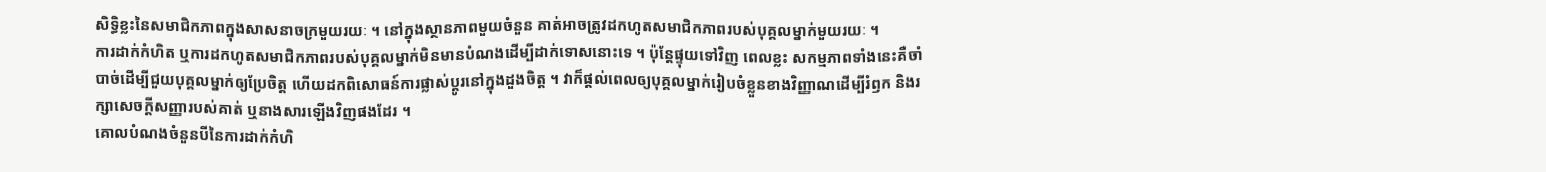សិទ្ធិខ្លះនៃសមាជិកភាពក្នុងសាសនាចក្រមួយរយៈ ។ នៅក្នុងស្ថានភាពមួយចំនួន គាត់អាចត្រូវដកហូតសមាជិកភាពរបស់បុគ្គលម្នាក់មួយរយៈ ។
ការដាក់កំហិត ឬការដកហូតសមាជិកភាពរបស់បុគ្គលម្នាក់មិនមានបំណងដើម្បីដាក់ទោសនោះទេ ។ ប៉ុន្ដែផ្ទុយទៅវិញ ពេលខ្លះ សកម្មភាពទាំងនេះគឺចាំបាច់ដើម្បីជួយបុគ្គលម្នាក់ឲ្យប្រែចិត្ត ហើយដកពិសោធន៍ការផ្លាស់ប្ដូរនៅក្នុងដួងចិត្ត ។ វាក៏ផ្ដល់ពេលឲ្យបុគ្គលម្នាក់រៀបចំខ្លួនខាងវិញ្ញាណដើម្បីរំឭក និងរក្សាសេចក្ដីសញ្ញារបស់គាត់ ឬនាងសារឡើងវិញផងដែរ ។
គោលបំណងចំនួនបីនៃការដាក់កំហិ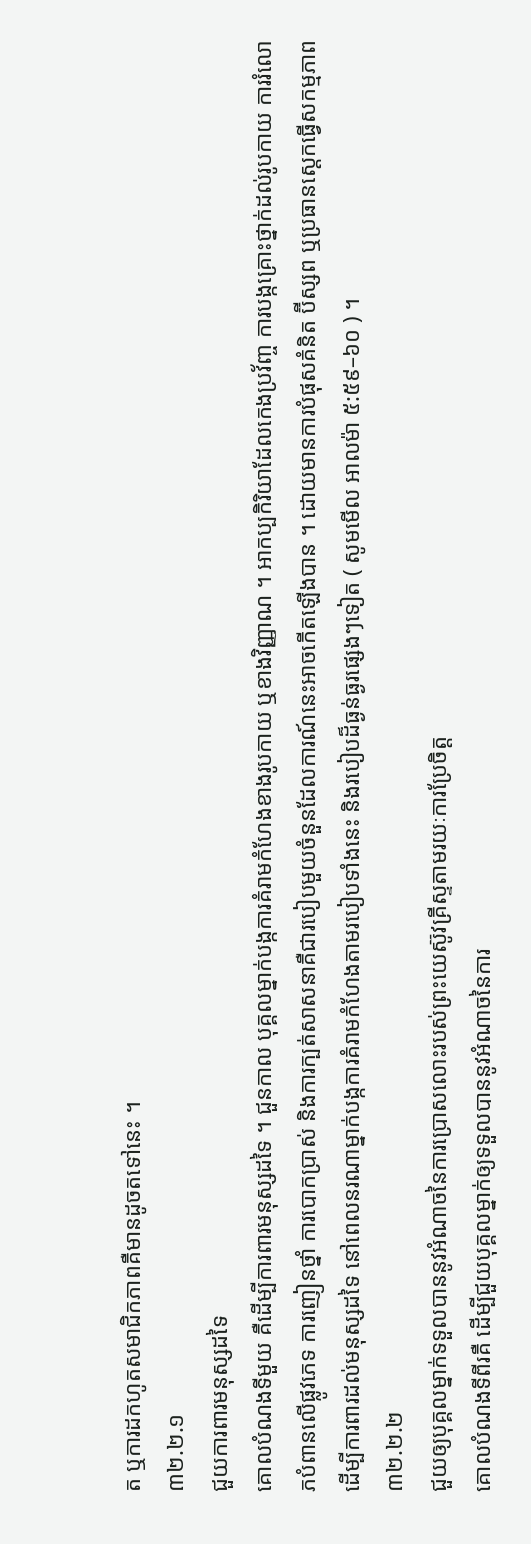ត ឬការដកហូតសមាជិកភាពគឺមានដូចតទៅនេះ ។
៣២.២.១
ជួយការពារមនុស្សដទៃ
គោលបំណងទីមួយ គឺដើម្បីការពារមនុស្សដទៃ ។ ជួនកាល បុគ្គលម្នាក់បង្កការគំរាមកំហែងខាងរូបកាយ ឬខាងវិញ្ញាណ ។ អាកប្បកិរិយាដែលកេងប្រវ័ញ្ច ការបង្កគ្រោះថ្នាក់ដល់រូបកាយ ការរំលោភបំពានលើផ្លូវភេទ ការញៀនថ្នាំ ការបោកប្រាស់ និងការក្បត់សាសនាគឺជារបៀបមួយចំនួនដែលការណ៍នេះអាចកើតឡើងបាន ។ ដោយមានការបំផុសគំនិត ប៊ីស្សព ឬប្រធានស្ដេកធ្វើសកម្មភាពដើម្បីការពារដល់មនុស្សដទៃ នៅពេលនរណាម្នាក់បង្កការគំរាមកំហែងតាមរបៀបទាំងនេះ និងរបៀបដ៏ធ្ងន់ធ្ងរផ្សេងៗទៀត ( សូមមើល អាលម៉ា ៥:៥៩–៦០ ) ។
៣២.២.២
ជួយឲ្យបុគ្គលម្នាក់ទទួលបាននូវអំណាចនៃការប្រោសលោះរបស់ព្រះយេស៊ូវគ្រីស្ទតាមរយៈការប្រែចិត្ត
គោលបំណងទីពីរគឺ ដើម្បីជួយបុគ្គលម្នាក់ឲ្យទទួលបាននូវអំណាចនៃការ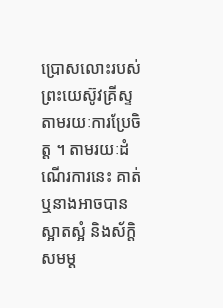ប្រោសលោះរបស់ព្រះយេស៊ូវគ្រីស្ទតាមរយៈការប្រែចិត្ត ។ តាមរយៈដំណើរការនេះ គាត់ ឬនាងអាចបានស្អាតស្អំ និងស័ក្តិសមម្ត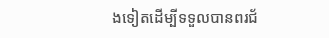ងទៀតដើម្បីទទួលបានពរជ័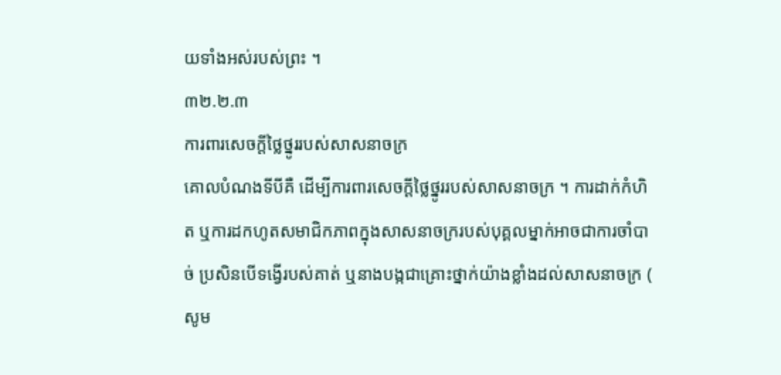យទាំងអស់របស់ព្រះ ។
៣២.២.៣
ការពារសេចក្តីថ្លៃថ្នូររបស់សាសនាចក្រ
គោលបំណងទីបីគឺ ដើម្បីការពារសេចក្តីថ្លៃថ្នូររបស់សាសនាចក្រ ។ ការដាក់កំហិត ឬការដកហូតសមាជិកភាពក្នុងសាសនាចក្ររបស់បុគ្គលម្នាក់អាចជាការចាំបាច់ ប្រសិនបើទង្វើរបស់គាត់ ឬនាងបង្កជាគ្រោះថ្នាក់យ៉ាងខ្លាំងដល់សាសនាចក្រ ( សូម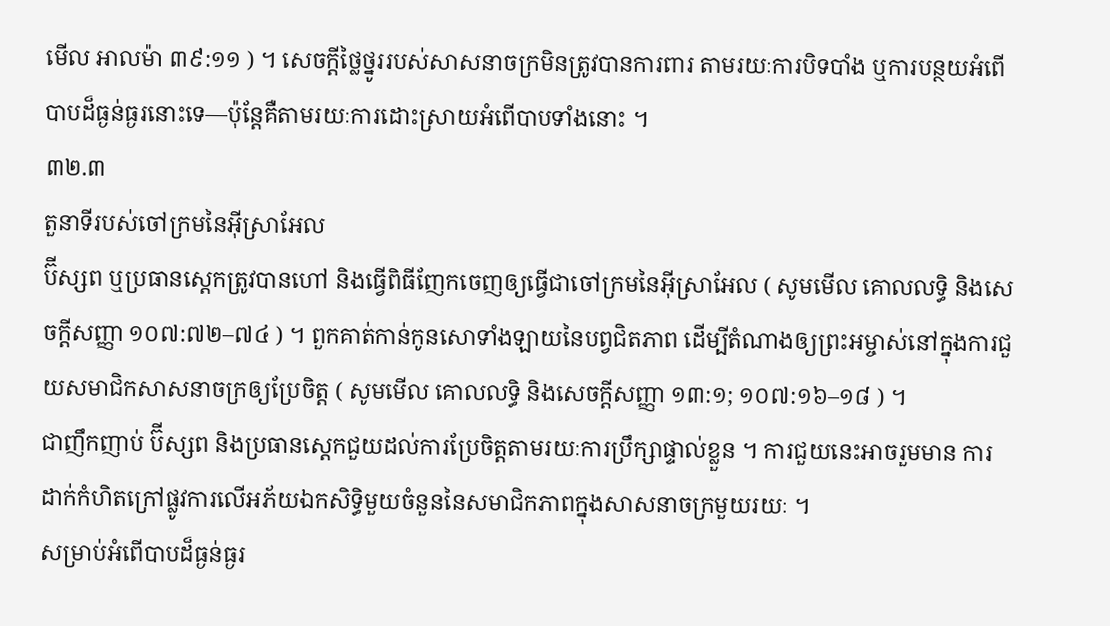មើល អាលម៉ា ៣៩:១១ ) ។ សេចក្ដីថ្លៃថ្នូររបស់សាសនាចក្រមិនត្រូវបានការពារ តាមរយៈការបិទបាំង ឬការបន្ថយអំពើបាបដ៏ធ្ងន់ធ្ងរនោះទេ—ប៉ុន្ដែគឺតាមរយៈការដោះស្រាយអំពើបាបទាំងនោះ ។
៣២.៣
តួនាទីរបស់ចៅក្រមនៃអ៊ីស្រាអែល
ប៊ីស្សព ឬប្រធានស្តេកត្រូវបានហៅ និងធ្វើពិធីញែកចេញឲ្យធ្វើជាចៅក្រមនៃអ៊ីស្រាអែល ( សូមមើល គោលលទ្ធិ និងសេចក្ដីសញ្ញា ១០៧:៧២–៧៤ ) ។ ពួកគាត់កាន់កូនសោទាំងឡាយនៃបព្វជិតភាព ដើម្បីតំណាងឲ្យព្រះអម្ចាស់នៅក្នុងការជួយសមាជិកសាសនាចក្រឲ្យប្រែចិត្ត ( សូមមើល គោលលទ្ធិ និងសេចក្តីសញ្ញា ១៣:១; ១០៧:១៦–១៨ ) ។
ជាញឹកញាប់ ប៊ីស្សព និងប្រធានស្ដេកជួយដល់ការប្រែចិត្តតាមរយៈការប្រឹក្សាផ្ទាល់ខ្លួន ។ ការជួយនេះអាចរួមមាន ការដាក់កំហិតក្រៅផ្លូវការលើអភ័យឯកសិទ្ធិមួយចំនួននៃសមាជិកភាពក្នុងសាសនាចក្រមួយរយៈ ។
សម្រាប់អំពើបាបដ៏ធ្ងន់ធ្ងរ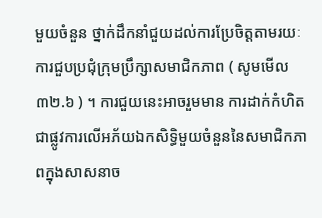មួយចំនួន ថ្នាក់ដឹកនាំជួយដល់ការប្រែចិត្តតាមរយៈការជួបប្រជុំក្រុមប្រឹក្សាសមាជិកភាព ( សូមមើល ៣២.៦ ) ។ ការជួយនេះអាចរួមមាន ការដាក់កំហិតជាផ្លូវការលើអភ័យឯកសិទ្ធិមួយចំនួននៃសមាជិកភាពក្នុងសាសនាច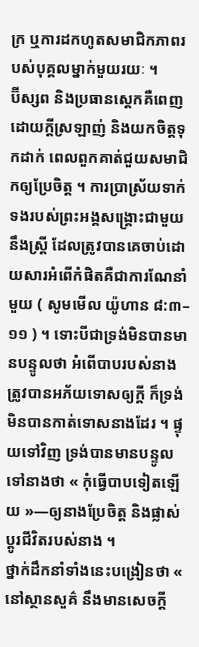ក្រ ឬការដកហូតសមាជិកភាពរបស់បុគ្គលម្នាក់មួយរយៈ ។
ប៊ីស្សព និងប្រធានស្តេកគឺពេញដោយក្ដីស្រឡាញ់ និងយកចិត្តទុកដាក់ ពេលពួកគាត់ជួយសមាជិកឲ្យប្រែចិត្ត ។ ការប្រាស្រ័យទាក់ទងរបស់ព្រះអង្គសង្គ្រោះជាមួយនឹងស្ដ្រី ដែលត្រូវបានគេចាប់ដោយសារអំពើកំផិតគឺជាការណែនាំមួយ ( សូមមើល យ៉ូហាន ៨:៣–១១ ) ។ ទោះបីជាទ្រង់មិនបានមានបន្ទូលថា អំពើបាបរបស់នាងត្រូវបានអភ័យទោសឲ្យក្ដី ក៏ទ្រង់មិនបានកាត់ទោសនាងដែរ ។ ផ្ទុយទៅវិញ ទ្រង់បានមានបន្ទូលទៅនាងថា « កុំធ្វើបាបទៀតឡើយ »—ឲ្យនាងប្រែចិត្ត និងផ្លាស់ប្ដូរជីវិតរបស់នាង ។
ថ្នាក់ដឹកនាំទាំងនេះបង្រៀនថា « នៅស្ថានសួគ៌ នឹងមានសេចក្តី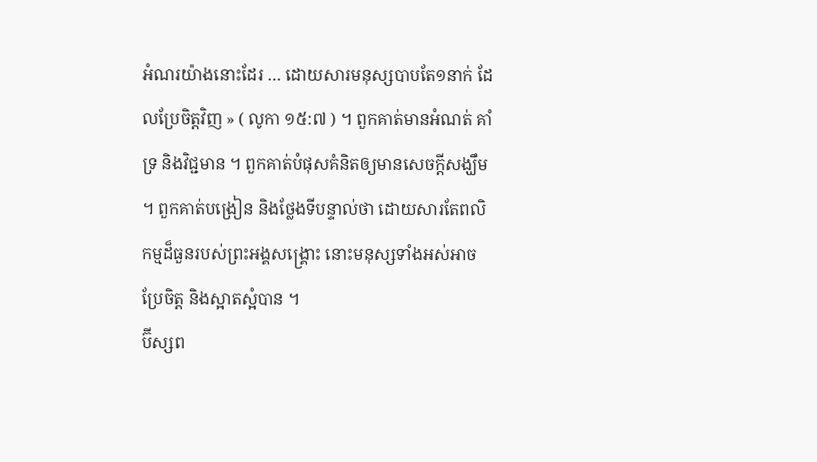អំណរយ៉ាងនោះដែរ … ដោយសារមនុស្សបាបតែ១នាក់ ដែលប្រែចិត្តវិញ » ( លូកា ១៥:៧ ) ។ ពួកគាត់មានអំណត់ គាំទ្រ និងវិជ្ជមាន ។ ពួកគាត់បំផុសគំនិតឲ្យមានសេចក្ដីសង្ឃឹម ។ ពួកគាត់បង្រៀន និងថ្លែងទីបន្ទាល់ថា ដោយសារតែពលិកម្មដ៏ធួនរបស់ព្រះអង្គសង្គ្រោះ នោះមនុស្សទាំងអស់អាចប្រែចិត្ត និងស្អាតស្អំបាន ។
ប៊ីស្សព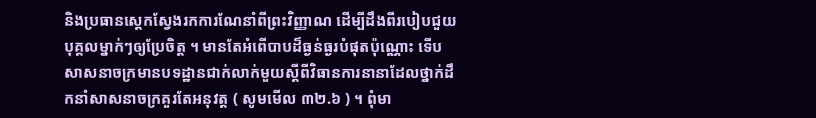និងប្រធានស្តេកស្វែងរកការណែនាំពីព្រះវិញ្ញាណ ដើម្បីដឹងពីរបៀបជួយបុគ្គលម្នាក់ៗឲ្យប្រែចិត្ត ។ មានតែអំពើបាបដ៏ធ្ងន់ធ្ងរបំផុតប៉ុណ្ណោះ ទើបសាសនាចក្រមានបទដ្ឋានជាក់លាក់មួយស្ដីពីវិធានការនានាដែលថ្នាក់ដឹកនាំសាសនាចក្រគួរតែអនុវត្ត ( សូមមើល ៣២.៦ ) ។ ពុំមា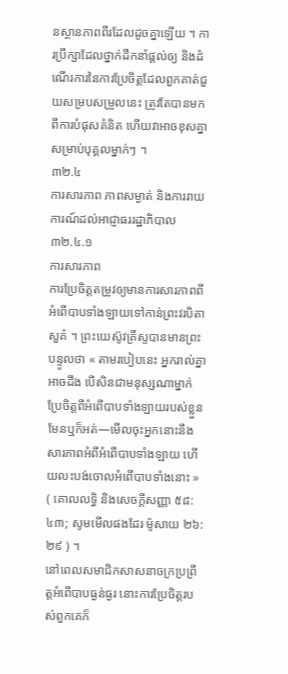នស្ថានភាពពីរដែលដូចគ្នាឡើយ ។ ការប្រឹក្សាដែលថ្នាក់ដឹកនាំផ្ដល់ឲ្យ និងដំណើរការនៃការប្រែចិត្តដែលពួកគាត់ជួយសម្របសម្រួលនេះ ត្រូវតែបានមកពីការបំផុសគំនិត ហើយវាអាចខុសគ្នាសម្រាប់បុគ្គលម្នាក់ៗ ។
៣២.៤
ការសារភាព ភាពសម្ងាត់ និងការរាយការណ៍ដល់អាជ្ញាធររដ្ឋាភិបាល
៣២.៤.១
ការសារភាព
ការប្រែចិត្តតម្រូវឲ្យមានការសារភាពពីអំពើបាបទាំងឡាយទៅកាន់ព្រះវរបិតាសួគ៌ ។ ព្រះយេស៊ូវគ្រីស្ទបានមានព្រះបន្ទូលថា « តាមរបៀបនេះ អ្នករាល់គ្នាអាចដឹង បើសិនជាមនុស្សណាម្នាក់ប្រែចិត្តពីអំពើបាបទាំងឡាយរបស់ខ្លួនមែនឬក៏អត់—មើលចុះអ្នកនោះនឹងសារភាពអំពីអំពើបាបទាំងឡាយ ហើយលះបង់ចោលអំពើបាបទាំងនោះ » ( គោលលទ្ធិ និងសេចក្ដីសញ្ញា ៥៨:៤៣; សូមមើលផងដែរ ម៉ូសាយ ២៦:២៩ ) ។
នៅពេលសមាជិកសាសនាចក្រប្រព្រឹត្តអំពើបាបធ្ងន់ធ្ងរ នោះការប្រែចិត្តរបស់ពួកគេក៏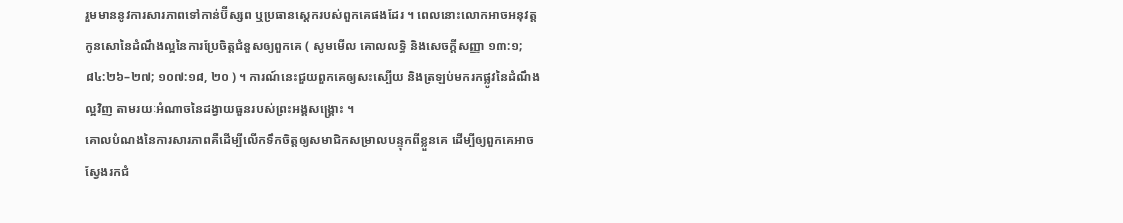រួមមាននូវការសារភាពទៅកាន់ប៊ីស្សព ឬប្រធានស្ដេករបស់ពួកគេផងដែរ ។ ពេលនោះលោកអាចអនុវត្តកូនសោនៃដំណឹងល្អនៃការប្រែចិត្តជំនួសឲ្យពួកគេ ( សូមមើល គោលលទ្ធិ និងសេចក្តីសញ្ញា ១៣:១; ៨៤:២៦–២៧; ១០៧:១៨, ២០ ) ។ ការណ៍នេះជួយពួកគេឲ្យសះស្បើយ និងត្រឡប់មករកផ្លូវនៃដំណឹងល្អវិញ តាមរយៈអំណាចនៃដង្វាយធួនរបស់ព្រះអង្គសង្គ្រោះ ។
គោលបំណងនៃការសារភាពគឺដើម្បីលើកទឹកចិត្តឲ្យសមាជិកសម្រាលបន្ទុកពីខ្លួនគេ ដើម្បីឲ្យពួកគេអាចស្វែងរកជំ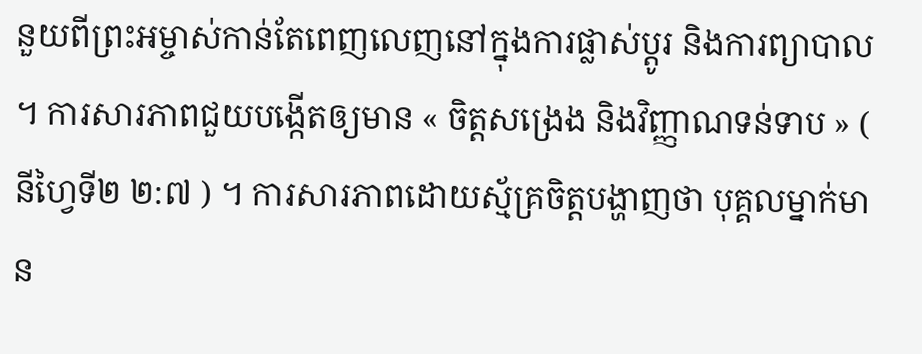នួយពីព្រះអម្ចាស់កាន់តែពេញលេញនៅក្នុងការផ្លាស់ប្ដូរ និងការព្យាបាល ។ ការសារភាពជួយបង្កើតឲ្យមាន « ចិត្តសង្រេង និងវិញ្ញាណទន់ទាប » ( នីហ្វៃទី២ ២:៧ ) ។ ការសារភាពដោយស្ម័គ្រចិត្តបង្ហាញថា បុគ្គលម្នាក់មាន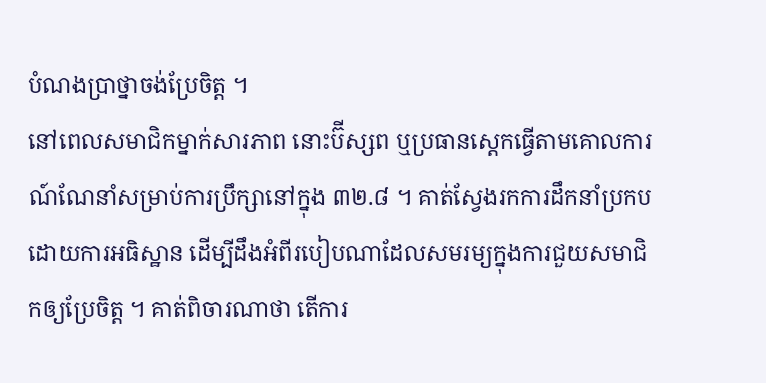បំណងប្រាថ្នាចង់ប្រែចិត្ត ។
នៅពេលសមាជិកម្នាក់សារភាព នោះប៊ីស្សព ឬប្រធានស្ដេកធ្វើតាមគោលការណ៍ណែនាំសម្រាប់ការប្រឹក្សានៅក្នុង ៣២.៨ ។ គាត់ស្វែងរកការដឹកនាំប្រកបដោយការអធិស្ឋាន ដើម្បីដឹងអំពីរបៀបណាដែលសមរម្យក្នុងការជួយសមាជិកឲ្យប្រែចិត្ត ។ គាត់ពិចារណាថា តើការ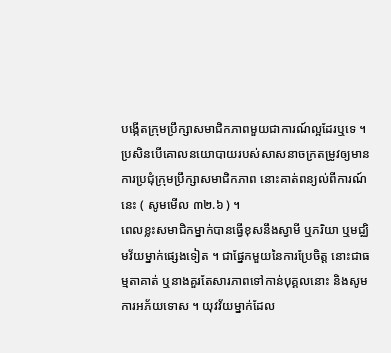បង្កើតក្រុមប្រឹក្សាសមាជិកភាពមួយជាការណ៍ល្អដែរឬទេ ។ ប្រសិនបើគោលនយោបាយរបស់សាសនាចក្រតម្រូវឲ្យមានការប្រជុំក្រុមប្រឹក្សាសមាជិកភាព នោះគាត់ពន្យល់ពីការណ៍នេះ ( សូមមើល ៣២.៦ ) ។
ពេលខ្លះសមាជិកម្នាក់បានធ្វើខុសនឹងស្វាមី ឬភរិយា ឬមជ្ឈិមវ័យម្នាក់ផ្សេងទៀត ។ ជាផ្នែកមួយនៃការប្រែចិត្ត នោះជាធម្មតាគាត់ ឬនាងគួរតែសារភាពទៅកាន់បុគ្គលនោះ និងសូមការអភ័យទោស ។ យុវវ័យម្នាក់ដែល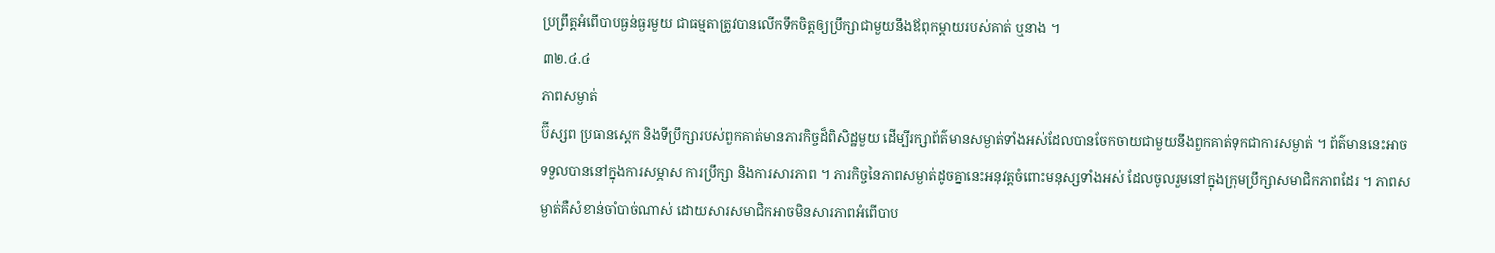ប្រព្រឹត្តអំពើបាបធ្ងន់ធ្ងរមួយ ជាធម្មតាត្រូវបានលើកទឹកចិត្តឲ្យប្រឹក្សាជាមួយនឹងឪពុកម្ដាយរបស់គាត់ ឬនាង ។
៣២.៤.៤
ភាពសម្ងាត់
ប៊ីស្សព ប្រធានស្តេក និងទីប្រឹក្សារបស់ពួកគាត់មានភារកិច្ចដ៏ពិសិដ្ឋមួយ ដើម្បីរក្សាព័ត៌មានសម្ងាត់ទាំងអស់ដែលបានចែកចាយជាមួយនឹងពួកគាត់ទុកជាការសម្ងាត់ ។ ព័ត៌មាននេះអាចទទួលបាននៅក្នុងការសម្ភាស ការប្រឹក្សា និងការសារភាព ។ ភារកិច្ចនៃភាពសម្ងាត់ដូចគ្នានេះអនុវត្តចំពោះមនុស្សទាំងអស់ ដែលចូលរួមនៅក្នុងក្រុមប្រឹក្សាសមាជិកភាពដែរ ។ ភាពសម្ងាត់គឺសំខាន់ចាំបាច់ណាស់ ដោយសារសមាជិកអាចមិនសារភាពអំពើបាប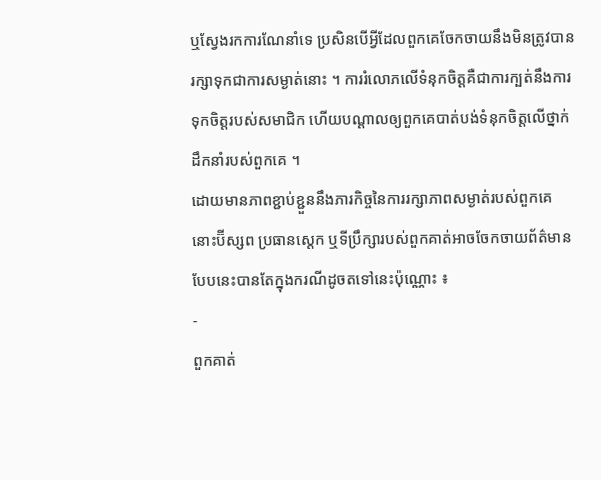ឬស្វែងរកការណែនាំទេ ប្រសិនបើអ្វីដែលពួកគេចែកចាយនឹងមិនត្រូវបានរក្សាទុកជាការសម្ងាត់នោះ ។ ការរំលោភលើទំនុកចិត្តគឺជាការក្បត់នឹងការទុកចិត្តរបស់សមាជិក ហើយបណ្ដាលឲ្យពួកគេបាត់បង់ទំនុកចិត្តលើថ្នាក់ដឹកនាំរបស់ពួកគេ ។
ដោយមានភាពខ្ជាប់ខ្ជួននឹងភារកិច្ចនៃការរក្សាភាពសម្ងាត់របស់ពួកគេ នោះប៊ីស្សព ប្រធានស្តេក ឬទីប្រឹក្សារបស់ពួកគាត់អាចចែកចាយព័ត៌មានបែបនេះបានតែក្នុងករណីដូចតទៅនេះប៉ុណ្ណោះ ៖
-
ពួកគាត់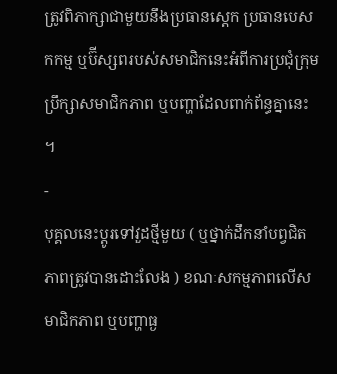ត្រូវពិភាក្សាជាមួយនឹងប្រធានស្តេក ប្រធានបេសកកម្ម ឬប៊ីស្សពរបស់សមាជិកនេះអំពីការប្រជុំក្រុមប្រឹក្សាសមាជិកភាព ឬបញ្ហាដែលពាក់ព័ន្ធគ្នានេះ ។
-
បុគ្គលនេះប្ដូរទៅវួដថ្មីមួយ ( ឬថ្នាក់ដឹកនាំបព្វជិតភាពត្រូវបានដោះលែង ) ខណៈសកម្មភាពលើសមាជិកភាព ឬបញ្ហាធ្ង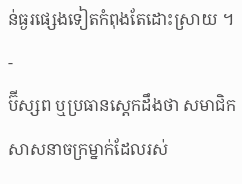ន់ធ្ងរផ្សេងទៀតកំពុងតែដោះស្រាយ ។
-
ប៊ីស្សព ឬប្រធានស្ដេកដឹងថា សមាជិកសាសនាចក្រម្នាក់ដែលរស់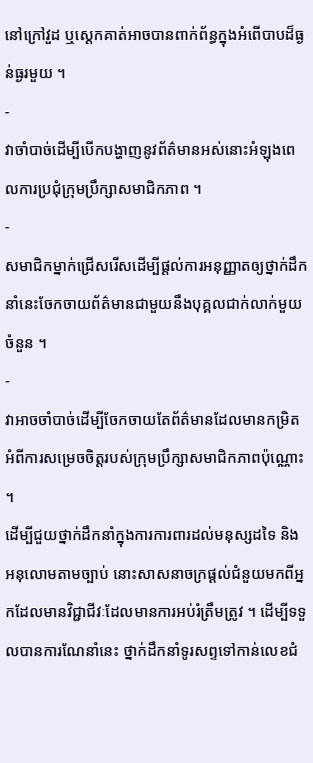នៅក្រៅវួដ ឬស្ដេកគាត់អាចបានពាក់ព័ន្ធក្នុងអំពើបាបដ៏ធ្ងន់ធ្ងរមួយ ។
-
វាចាំបាច់ដើម្បីបើកបង្ហាញនូវព័ត៌មានអស់នោះអំឡុងពេលការប្រជុំក្រុមប្រឹក្សាសមាជិកភាព ។
-
សមាជិកម្នាក់ជ្រើសរើសដើម្បីផ្ដល់ការអនុញ្ញាតឲ្យថ្នាក់ដឹកនាំនេះចែកចាយព័ត៌មានជាមួយនឹងបុគ្គលជាក់លាក់មួយចំនួន ។
-
វាអាចចាំបាច់ដើម្បីចែកចាយតែព័ត៌មានដែលមានកម្រិត អំពីការសម្រេចចិត្តរបស់ក្រុមប្រឹក្សាសមាជិកភាពប៉ុណ្ណោះ ។
ដើម្បីជួយថ្នាក់ដឹកនាំក្នុងការការពារដល់មនុស្សដទៃ និងអនុលោមតាមច្បាប់ នោះសាសនាចក្រផ្ដល់ជំនួយមកពីអ្នកដែលមានវិជ្ជាជីវៈដែលមានការអប់រំត្រឹមត្រូវ ។ ដើម្បីទទួលបានការណែនាំនេះ ថ្នាក់ដឹកនាំទូរសព្ទទៅកាន់លេខជំ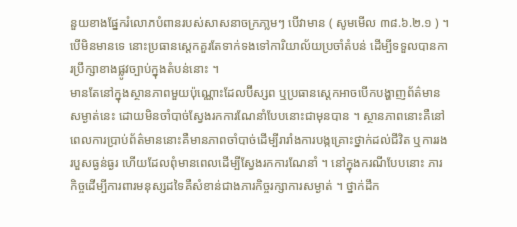នួយខាងផ្នែករំលោភបំពានរបស់សាសនាចក្រភា្លមៗ បើវាមាន ( សូមមើល ៣៨.៦.២.១ ) ។ បើមិនមានទេ នោះប្រធានស្តេកគួរតែទាក់ទងទៅការិយាល័យប្រចាំតំបន់ ដើម្បីទទួលបានការប្រឹក្សាខាងផ្លូវច្បាប់ក្នុងតំបន់នោះ ។
មានតែនៅក្នុងស្ថានភាពមួយប៉ុណ្ណោះដែលប៊ីស្សព ឬប្រធានស្ដេកអាចបើកបង្ហាញព័ត៌មានសម្ងាត់នេះ ដោយមិនចាំបាច់ស្វែងរកការណែនាំបែបនោះជាមុនបាន ។ ស្ថានភាពនោះគឺនៅពេលការប្រាប់ព័ត៌មាននោះគឺមានភាពចាំបាច់ដើម្បីរារាំងការបង្កគ្រោះថ្នាក់ដល់ជីវិត ឬការរងរបួសធ្ងន់ធ្ងរ ហើយដែលពុំមានពេលដើម្បីស្វែងរកការណែនាំ ។ នៅក្នុងករណីបែបនោះ ភារកិច្ចដើម្បីការពារមនុស្សដទៃគឺសំខាន់ជាងភារកិច្ចរក្សាការសម្ងាត់ ។ ថ្នាក់ដឹក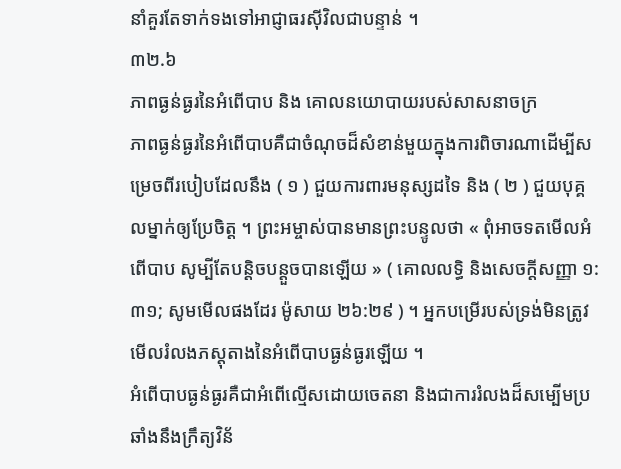នាំគួរតែទាក់ទងទៅអាជ្ញាធរស៊ីវិលជាបន្ទាន់ ។
៣២.៦
ភាពធ្ងន់ធ្ងរនៃអំពើបាប និង គោលនយោបាយរបស់សាសនាចក្រ
ភាពធ្ងន់ធ្ងរនៃអំពើបាបគឺជាចំណុចដ៏សំខាន់មួយក្នុងការពិចារណាដើម្បីសម្រេចពីរបៀបដែលនឹង ( ១ ) ជួយការពារមនុស្សដទៃ និង ( ២ ) ជួយបុគ្គលម្នាក់ឲ្យប្រែចិត្ត ។ ព្រះអម្ចាស់បានមានព្រះបន្ទូលថា « ពុំអាចទតមើលអំពើបាប សូម្បីតែបន្ដិចបន្ដួចបានឡើយ » ( គោលលទ្ធិ និងសេចក្ដីសញ្ញា ១:៣១; សូមមើលផងដែរ ម៉ូសាយ ២៦:២៩ ) ។ អ្នកបម្រើរបស់ទ្រង់មិនត្រូវមើលរំលងភស្ដុតាងនៃអំពើបាបធ្ងន់ធ្ងរឡើយ ។
អំពើបាបធ្ងន់ធ្ងរគឺជាអំពើល្មើសដោយចេតនា និងជាការរំលងដ៏សម្បើមប្រឆាំងនឹងក្រឹត្យវិន័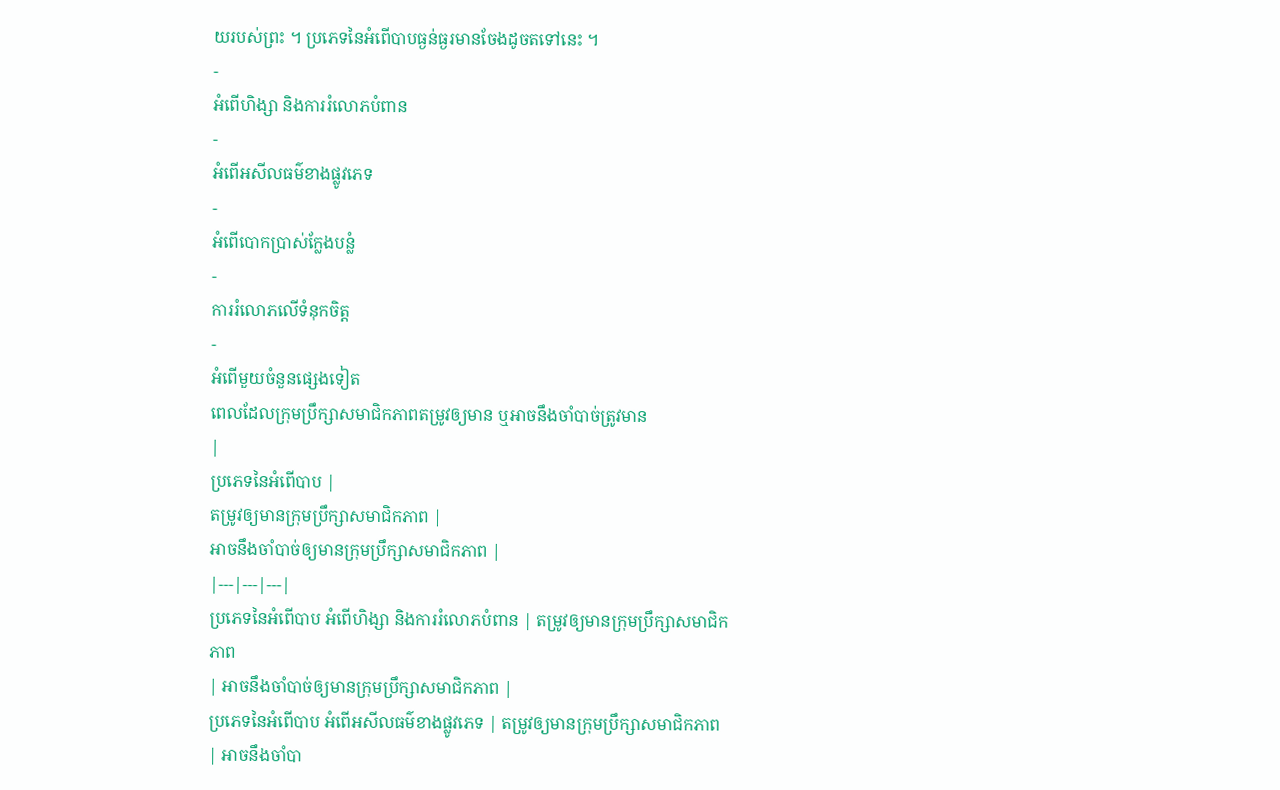យរបស់ព្រះ ។ ប្រភេទនៃអំពើបាបធ្ងន់ធ្ងរមានចែងដូចតទៅនេះ ។
-
អំពើហិង្សា និងការរំលោភបំពាន
-
អំពើអសីលធម៌ខាងផ្លូវភេទ
-
អំពើបោកប្រាស់ក្លែងបន្លំ
-
ការរំលោភលើទំនុកចិត្ត
-
អំពើមួយចំនួនផ្សេងទៀត
ពេលដែលក្រុមប្រឹក្សាសមាជិកភាពតម្រូវឲ្យមាន ឬអាចនឹងចាំបាច់ត្រូវមាន
|
ប្រភេទនៃអំពើបាប |
តម្រូវឲ្យមានក្រុមប្រឹក្សាសមាជិកភាព |
អាចនឹងចាំបាច់ឲ្យមានក្រុមប្រឹក្សាសមាជិកភាព |
|---|---|---|
ប្រភេទនៃអំពើបាប អំពើហិង្សា និងការរំលោភបំពាន | តម្រូវឲ្យមានក្រុមប្រឹក្សាសមាជិកភាព
| អាចនឹងចាំបាច់ឲ្យមានក្រុមប្រឹក្សាសមាជិកភាព |
ប្រភេទនៃអំពើបាប អំពើអសីលធម៌ខាងផ្លូវភេទ | តម្រូវឲ្យមានក្រុមប្រឹក្សាសមាជិកភាព
| អាចនឹងចាំបា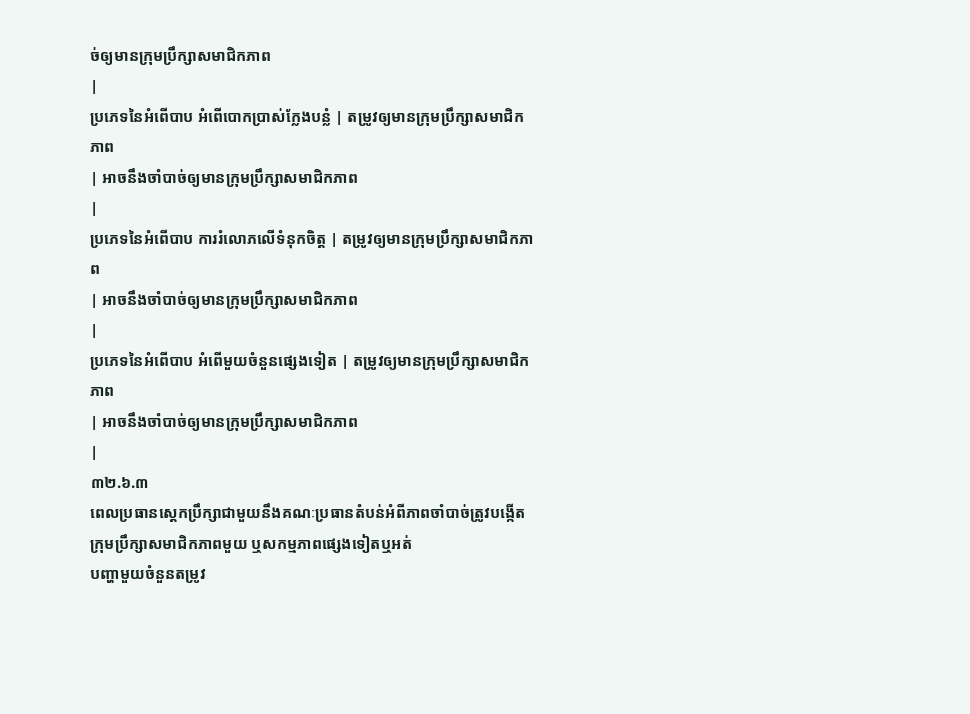ច់ឲ្យមានក្រុមប្រឹក្សាសមាជិកភាព
|
ប្រភេទនៃអំពើបាប អំពើបោកប្រាស់ក្លែងបន្លំ | តម្រូវឲ្យមានក្រុមប្រឹក្សាសមាជិកភាព
| អាចនឹងចាំបាច់ឲ្យមានក្រុមប្រឹក្សាសមាជិកភាព
|
ប្រភេទនៃអំពើបាប ការរំលោភលើទំនុកចិត្ត | តម្រូវឲ្យមានក្រុមប្រឹក្សាសមាជិកភាព
| អាចនឹងចាំបាច់ឲ្យមានក្រុមប្រឹក្សាសមាជិកភាព
|
ប្រភេទនៃអំពើបាប អំពើមួយចំនួនផ្សេងទៀត | តម្រូវឲ្យមានក្រុមប្រឹក្សាសមាជិកភាព
| អាចនឹងចាំបាច់ឲ្យមានក្រុមប្រឹក្សាសមាជិកភាព
|
៣២.៦.៣
ពេលប្រធានស្ដេកប្រឹក្សាជាមួយនឹងគណៈប្រធានតំបន់អំពីភាពចាំបាច់ត្រូវបង្កើតក្រុមប្រឹក្សាសមាជិកភាពមួយ ឬសកម្មភាពផ្សេងទៀតឬអត់
បញ្ហាមួយចំនួនតម្រូវ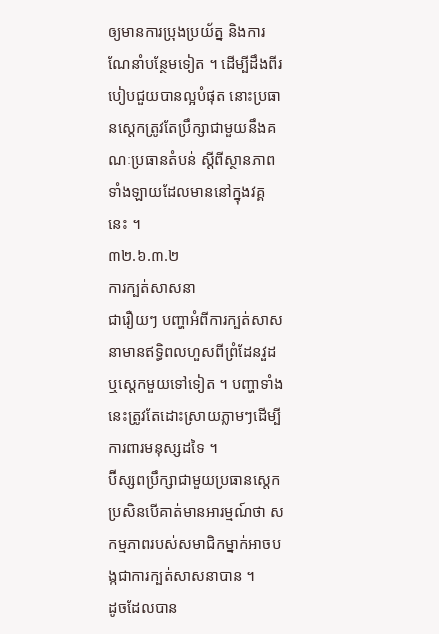ឲ្យមានការប្រុងប្រយ័ត្ន និងការណែនាំបន្ថែមទៀត ។ ដើម្បីដឹងពីរបៀបជួយបានល្អបំផុត នោះប្រធានស្តេកត្រូវតែប្រឹក្សាជាមួយនឹងគណៈប្រធានតំបន់ ស្ដីពីស្ថានភាពទាំងឡាយដែលមាននៅក្នុងវគ្គនេះ ។
៣២.៦.៣.២
ការក្បត់សាសនា
ជារឿយៗ បញ្ហាអំពីការក្បត់សាសនាមានឥទ្ធិពលហួសពីព្រំដែនវួដ ឬស្ដេកមួយទៅទៀត ។ បញ្ហាទាំងនេះត្រូវតែដោះស្រាយភ្លាមៗដើម្បីការពារមនុស្សដទៃ ។
ប៊ីស្សពប្រឹក្សាជាមួយប្រធានស្តេក ប្រសិនបើគាត់មានអារម្មណ៍ថា សកម្មភាពរបស់សមាជិកម្នាក់អាចបង្កជាការក្បត់សាសនាបាន ។
ដូចដែលបាន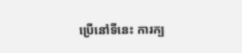ប្រើនៅទីនេះ ការក្ប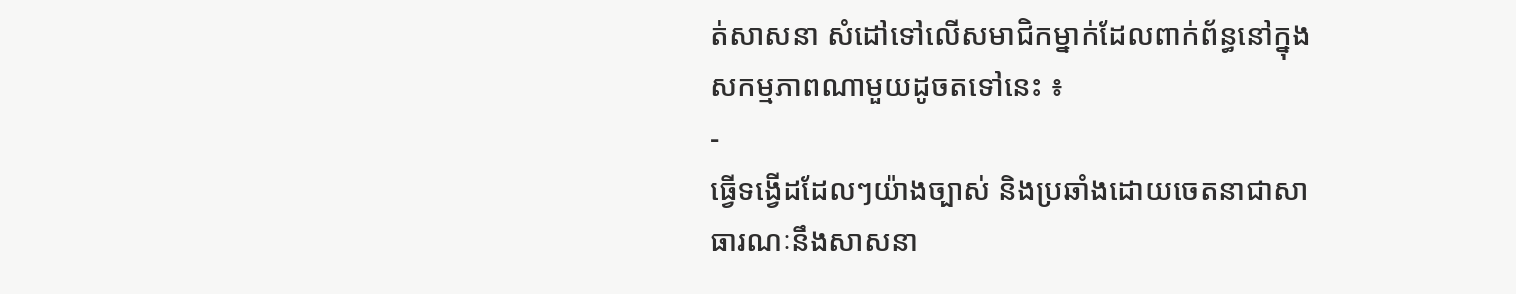ត់សាសនា សំដៅទៅលើសមាជិកម្នាក់ដែលពាក់ព័ន្ធនៅក្នុងសកម្មភាពណាមួយដូចតទៅនេះ ៖
-
ធ្វើទង្វើដដែលៗយ៉ាងច្បាស់ និងប្រឆាំងដោយចេតនាជាសាធារណៈនឹងសាសនា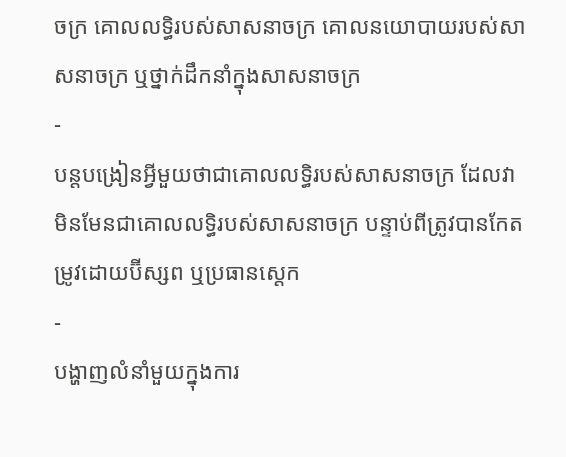ចក្រ គោលលទ្ធិរបស់សាសនាចក្រ គោលនយោបាយរបស់សាសនាចក្រ ឬថ្នាក់ដឹកនាំក្នុងសាសនាចក្រ
-
បន្តបង្រៀនអ្វីមួយថាជាគោលលទ្ធិរបស់សាសនាចក្រ ដែលវាមិនមែនជាគោលលទ្ធិរបស់សាសនាចក្រ បន្ទាប់ពីត្រូវបានកែតម្រូវដោយប៊ីស្សព ឬប្រធានស្ដេក
-
បង្ហាញលំនាំមួយក្នុងការ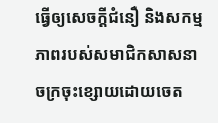ធ្វើឲ្យសេចក្ដីជំនឿ និងសកម្មភាពរបស់សមាជិកសាសនាចក្រចុះខ្សោយដោយចេត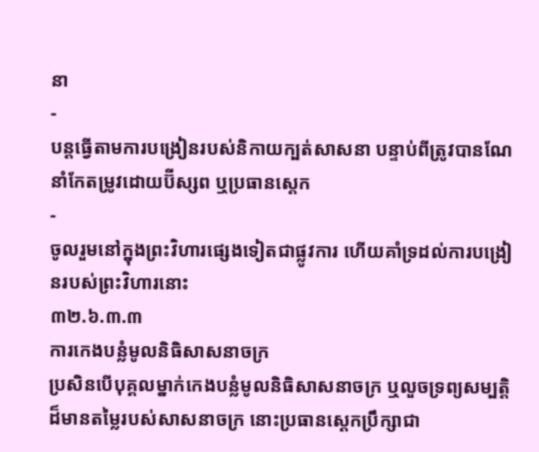នា
-
បន្តធ្វើតាមការបង្រៀនរបស់និកាយក្បត់សាសនា បន្ទាប់ពីត្រូវបានណែនាំកែតម្រូវដោយប៊ីស្សព ឬប្រធានស្ដេក
-
ចូលរួមនៅក្នុងព្រះវិហារផ្សេងទៀតជាផ្លូវការ ហើយគាំទ្រដល់ការបង្រៀនរបស់ព្រះវិហារនោះ
៣២.៦.៣.៣
ការកេងបន្លំមូលនិធិសាសនាចក្រ
ប្រសិនបើបុគ្គលម្នាក់កេងបន្លំមូលនិធិសាសនាចក្រ ឬលួចទ្រព្យសម្បត្តិដ៏មានតម្លៃរបស់សាសនាចក្រ នោះប្រធានស្ដេកប្រឹក្សាជា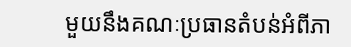មួយនឹងគណៈប្រធានតំបន់អំពីភា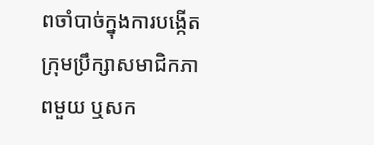ពចាំបាច់ក្នុងការបង្កើតក្រុមប្រឹក្សាសមាជិកភាពមួយ ឬសក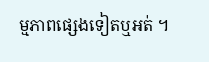ម្មភាពផ្សេងទៀតឬអត់ ។